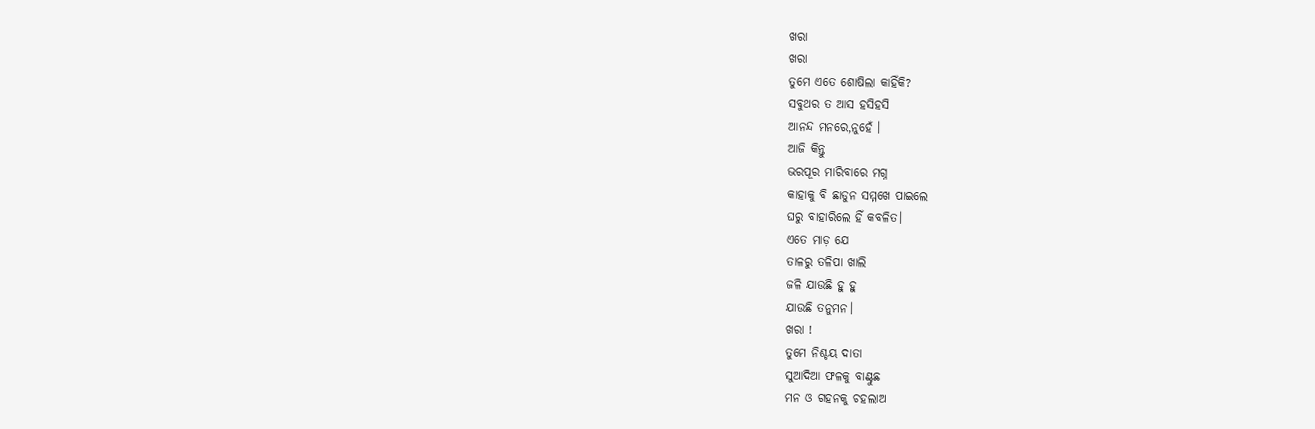ଖରା
ଖରା
ତୁମେ ଏତେ ଶୋଷିଲା କାହିଁକି?
ସବୁଥର ତ ଆସ ହସିହସି
ଆନନ୍ଦ ମନରେ,ନୁହେଁ ।
ଆଜି କିନ୍ତୁ
ଭରପୂର ମାରିବାରେ ମଗ୍ନ
କାହାକୁ ବି ଛାଡୁନ ସମ୍ମଖେ ପାଇଲେ
ଘରୁ ବାହାରିଲେ ହିଁ କବଳିତ।
ଏତେ ମାଡ଼ ଯେ
ତାଳରୁ ତଳିପା ଖାଲି
ଜଳି ଯାଉଛି ହୁ ହୁ
ଯାଉଛି ତନୁମନ।
ଖରା !
ତୁମେ ନିଶ୍ଚୟ ଦାତା
ସୁଆଦିଆ ଫଳକୁ ବାଣ୍ଟୁଛ
ମନ ଓ ଗହନକୁ ଚହଲାଅ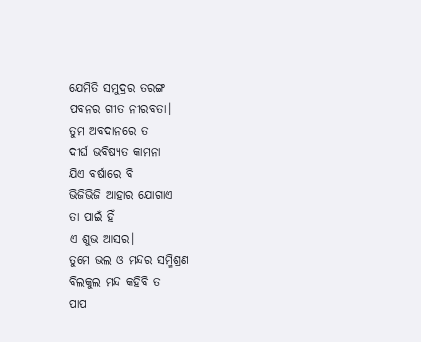ଯେମିତି ସମୁଦ୍ରର ତରଙ୍ଗ
ପବନର ଗୀତ ନୀରବତା।
ତୁମ ଅବଦାନରେ ତ
ଦୀର୍ଘ ଭବିଷ୍ଯତ କାମନା
ଯିଏ ବର୍ଷାରେ ବି
ଭିଜିଭିଜି ଆହାର ଯୋଗାଏ
ତା ପାଇଁ ହିଁ
ଏ ଶୁଭ ଆସର।
ତୁମେ ଭଲ ଓ ମନ୍ଦର ସମ୍ମିଶ୍ରଣ
ବିଲକୁଲ ମନ୍ଦ କହିବି ତ
ପାପ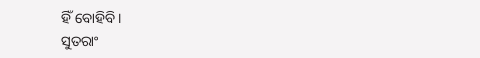ହିଁ ବୋହିବି।
ସୁତରାଂ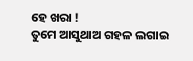ହେ ଖରା !
ତୁମେ ଆସୁଥାଅ ଗହଳ ଲଗାଇ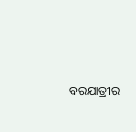ବରଯାତ୍ରୀର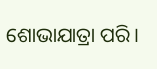ଶୋଭାଯାତ୍ରା ପରି।